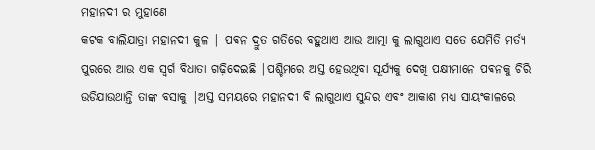ମହାନଦୀ ର ମୁହାଣେ
କଟକ ବାଲିଯାତ୍ରା ମହାନଦୀ କୁଳ | ପଵନ ଦ୍ରୁତ ଗତିରେ ବହୁଥାଏ ଆଉ ଆତ୍ମା କୁ ଲାଗୁଥାଏ ସତେ ଯେମିତି ମର୍ତ୍ୟ ପୁରରେ ଆଉ ଏକ ସ୍ୱର୍ଗ ବିଧାତା ଗଢ଼ିଦେଇଛି |ପଶ୍ଚିମରେ ଅସ୍ତ ହେଉଥିବା ସୂର୍ଯ୍ୟକୁ ଦେଖି ପକ୍ଷୀମାନେ ପଵନକୁ ଚିରି ଉଡିଯାଉଥାନ୍ତି ତାଙ୍କ ବସାକୁ |ଅସ୍ତ ସମୟରେ ମହାନଦୀ ବି ଲାଗୁଥାଏ ସୁନ୍ଦର ଏବଂ ଆକାଶ ମଧ୍ୟ ସାୟଂକାଳରେ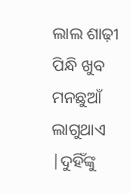ଲାଲ ଶାଢ଼ୀ ପିନ୍ଧି ଖୁବ ମନଛୁଆଁ ଲାଗୁଥାଏ |ଦୁହିଁଙ୍କୁ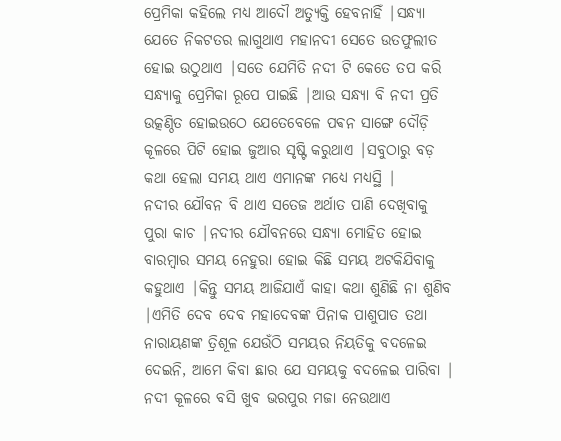ପ୍ରେମିକା କହିଲେ ମଧ୍ୟ ଆଦୌ ଅତ୍ୟୁକ୍ତି ହେବନାହିଁ |ସନ୍ଧ୍ୟା ଯେତେ ନିକଟତର ଲାଗୁଥାଏ ମହାନଦୀ ସେତେ ଉତଫୁଲୀତ ହୋଇ ଉଠୁଥାଏ |ସତେ ଯେମିତି ନଦୀ ଟି କେତେ ତପ କରି ସନ୍ଧ୍ୟାକୁ ପ୍ରେମିକା ରୂପେ ପାଇଛି |ଆଉ ସନ୍ଧ୍ୟା ବି ନଦୀ ପ୍ରତି ଉତ୍କଣ୍ଠିତ ହୋଇଉଠେ ଯେତେବେଳେ ପଵନ ସାଙ୍ଗେ ଦୌଡ଼ି କୂଳରେ ପିଟି ହୋଇ ଜୁଆର ସୃଷ୍ଟି କରୁଥାଏ |ସବୁଠାରୁ ବଡ଼ କଥା ହେଲା ସମୟ ଥାଏ ଏମାନଙ୍କ ମଧ୍ୟେ ମଧ୍ୟସ୍ଥି |
ନଦୀର ଯୌବନ ବି ଥାଏ ସତେଜ ଅର୍ଥାତ ପାଣି ଦେଖିବାକୁ ପୁରା କାଚ |ନଦୀର ଯୌବନରେ ସନ୍ଧ୍ୟା ମୋହିତ ହୋଇ ବାରମ୍ବାର ସମୟ ନେହୁରା ହୋଇ କିଛି ସମୟ ଅଟକିଯିବାକୁ କହୁଥାଏ |କିନ୍ତୁ ସମୟ ଆଜିଯାଏଁ କାହା କଥା ଶୁଣିଛି ନା ଶୁଣିବ |ଏମିତି ଦେବ ଦେବ ମହାଦେବଙ୍କ ପିନାକ ପାଶୁପାତ ତଥା ନାରାୟଣଙ୍କ ତ୍ରିଶୂଳ ଯେଉଁଠି ସମୟର ନିୟତିକୁ ବଦଳେଇ ଦେଇନି, ଆମେ କିବା ଛାର ଯେ ସମୟକୁ ବଦଳେଇ ପାରିବା |
ନଦୀ କୂଳରେ ବସି ଖୁବ ଭରପୁର ମଜା ନେଉଥାଏ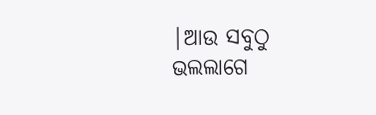|ଆଉ ସବୁଠୁ ଭଲଲାଗେ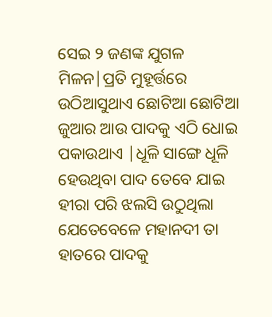ସେଇ ୨ ଜଣଙ୍କ ଯୁଗଳ ମିଳନ|ପ୍ରତି ମୁହୂର୍ତ୍ତରେ ଉଠିଆସୁଥାଏ ଛୋଟିଆ ଛୋଟିଆ ଜୁଆର ଆଉ ପାଦକୁ ଏଠି ଧୋଇ ପକାଉଥାଏ |ଧୂଳି ସାଙ୍ଗେ ଧୂଳି ହେଉଥିବା ପାଦ ତେବେ ଯାଇ ହୀରା ପରି ଝଲସି ଉଠୁଥିଲା ଯେତେବେଳେ ମହାନଦୀ ତା ହାତରେ ପାଦକୁ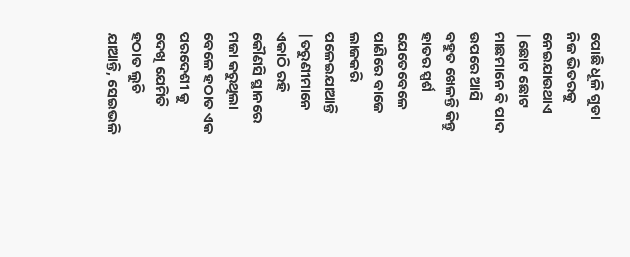ପୋଛି ଧୂଳି ଗୁଡା ନିଜ ଭିତରକୁ ନେଇଯାଉଥାଏ |ଛୋଟ ଛୋଟ ମାଛମାନେ ବି ପାଦ ଉପରେ ଆସି ବହୁତ ଖେଳନ୍ତି କିନ୍ତୁ ହାତର ସ୍ପର୍ଶ ଯେତେବେଳେ ପାଣିରେ ବାଜେ ଲାଜକରି ପଳେଇଯାଆନ୍ତି |ତରୁଣୀମାନେ ଏକାଠି ରହି କୌଣସି ସ୍ଥାନରେ ମଜା କରୁଥିଲା ବେଳେ ହଠାତ ଏକ ପରଦେଶୀ କୁ ଦେଖି ଯେମିତି ହଠାତ ଲୁଚି ଯାଆନ୍ତି, ସେଇଭଳି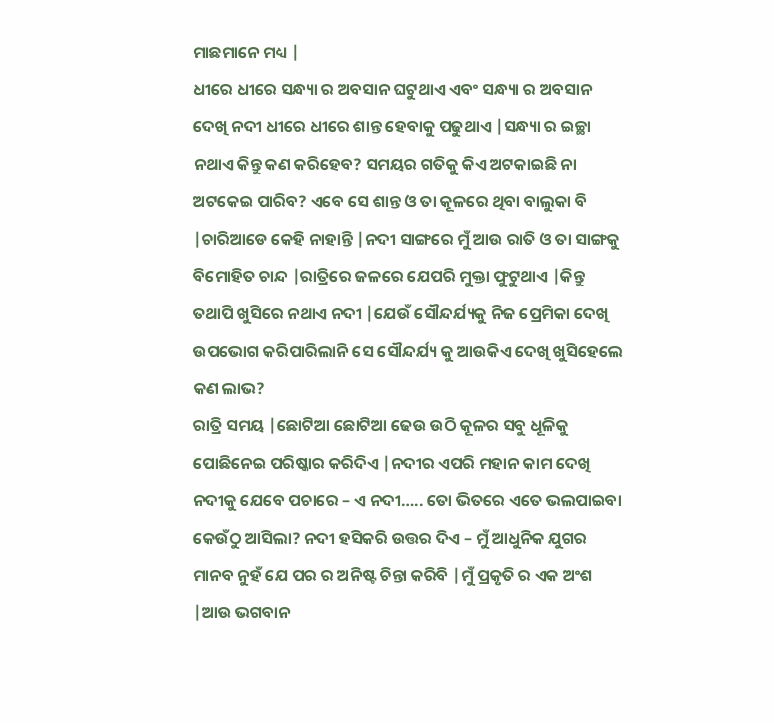ମାଛମାନେ ମଧ୍ୟ |
ଧୀରେ ଧୀରେ ସନ୍ଧ୍ୟା ର ଅବସାନ ଘଟୁଥାଏ ଏବଂ ସନ୍ଧ୍ୟା ର ଅବସାନ ଦେଖି ନଦୀ ଧୀରେ ଧୀରେ ଶାନ୍ତ ହେବାକୁ ପଢୁଥାଏ |ସନ୍ଧ୍ୟା ର ଇଚ୍ଛା ନଥାଏ କିନ୍ତୁ କଣ କରିହେବ? ସମୟର ଗତିକୁ କିଏ ଅଟକାଇଛି ନା ଅଟକେଇ ପାରିବ? ଏବେ ସେ ଶାନ୍ତ ଓ ତା କୂଳରେ ଥିବା ବାଲୁକା ବି |ଚାରିଆଡେ କେହି ନାହାନ୍ତି |ନଦୀ ସାଙ୍ଗରେ ମୁଁ ଆଉ ରାତି ଓ ତା ସାଙ୍ଗକୁ ବିମୋହିତ ଚାନ୍ଦ |ରାତ୍ରିରେ ଜଳରେ ଯେପରି ମୁକ୍ତା ଫୁଟୁଥାଏ |କିନ୍ତୁ ତଥାପି ଖୁସିରେ ନଥାଏ ନଦୀ |ଯେଉଁ ସୌନ୍ଦର୍ଯ୍ୟକୁ ନିଜ ପ୍ରେମିକା ଦେଖି ଉପଭୋଗ କରିପାରିଲାନି ସେ ସୌନ୍ଦର୍ଯ୍ୟ କୁ ଆଉକିଏ ଦେଖି ଖୁସିହେଲେ କଣ ଲାଭ?
ରାତ୍ରି ସମୟ |ଛୋଟିଆ ଛୋଟିଆ ଢେଉ ଉଠି କୂଳର ସବୁ ଧୂଳିକୁ ପୋଛିନେଇ ପରିଷ୍କାର କରିଦିଏ |ନଦୀର ଏପରି ମହାନ କାମ ଦେଖି ନଦୀକୁ ଯେବେ ପଚାରେ – ଏ ନଦୀ….. ତୋ ଭିତରେ ଏତେ ଭଲପାଇବା କେଉଁଠୁ ଆସିଲା? ନଦୀ ହସିକରି ଉତ୍ତର ଦିଏ – ମୁଁ ଆଧୁନିକ ଯୁଗର ମାନବ ନୁହଁ ଯେ ପର ର ଅନିଷ୍ଟ ଚିନ୍ତା କରିବି |ମୁଁ ପ୍ରକୃତି ର ଏକ ଅଂଶ |ଆଉ ଭଗବାନ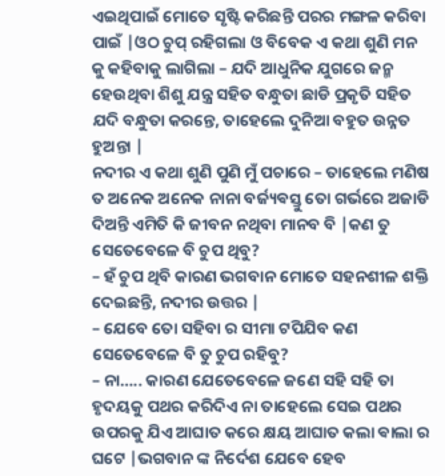ଏଇଥିପାଇଁ ମୋତେ ସୃଷ୍ଟି କରିଛନ୍ତି ପରର ମଙ୍ଗଳ କରିବା ପାଇଁ |ଓଠ ଚୁପ୍ ରହିଗଲା ଓ ବିବେକ ଏ କଥା ଶୁଣି ମନ କୁ କହିବାକୁ ଲାଗିଲା – ଯଦି ଆଧୁନିକ ଯୁଗରେ ଜନ୍ମ ହେଉଥିବା ଶିଶୁ ଯନ୍ତ୍ର ସହିତ ବନ୍ଧୁତା ଛାଡି ପ୍ରକୃତି ସହିତ ଯଦି ବନ୍ଧୁତା କରନ୍ତେ, ତାହେଲେ ଦୁନିଆ ବହୁତ ଉନ୍ନତ ହୁଅନ୍ତା |
ନଦୀର ଏ କଥା ଶୁଣି ପୁଣି ମୁଁ ପଚାରେ – ତାହେଲେ ମଣିଷ ତ ଅନେକ ଅନେକ ନାନା ବର୍ଜ୍ୟଵସ୍ତୁ ତୋ ଗର୍ଭରେ ଅଜାଡି ଦିଅନ୍ତି ଏମିତି କି ଜୀବନ ନଥିବା ମାନବ ବି |କଣ ତୁ ସେତେବେଳେ ବି ଚୁପ ଥିବୁ?
– ହଁ ଚୁପ ଥିବି କାରଣ ଭଗବାନ ମୋତେ ସହନଶୀଳ ଶକ୍ତି ଦେଇଛନ୍ତି, ନଦୀର ଉତ୍ତର |
– ଯେବେ ତୋ ସହିବା ର ସୀମା ଟପିଯିବ କଣ ସେତେବେଳେ ବି ତୁ ଚୁପ ରହିବୁ?
– ନା….. କାରଣ ଯେତେବେଳେ ଜଣେ ସହି ସହି ତା ହୃଦୟକୁ ପଥର କରିଦିଏ ନା ତାହେଲେ ସେଇ ପଥର ଉପରକୁ ଯିଏ ଆଘାତ କରେ କ୍ଷୟ ଆଘାତ କଲା ଵାଲା ର ଘଟେ |ଭଗବାନ ଙ୍କ ନିର୍ଦେଶ ଯେବେ ହେବ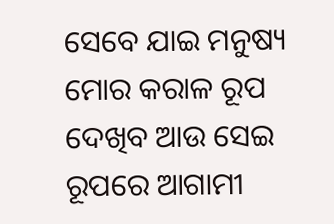ସେବେ ଯାଇ ମନୁଷ୍ୟ ମୋର କରାଳ ରୂପ ଦେଖିବ ଆଉ ସେଇ ରୂପରେ ଆଗାମୀ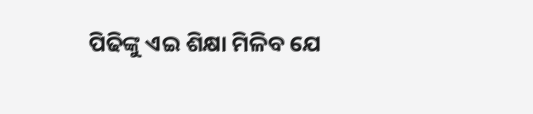ପିଢିଙ୍କୁ ଏଇ ଶିକ୍ଷା ମିଳିବ ଯେ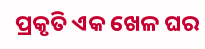ପ୍ରକୃତି ଏକ ଖେଳ ଘର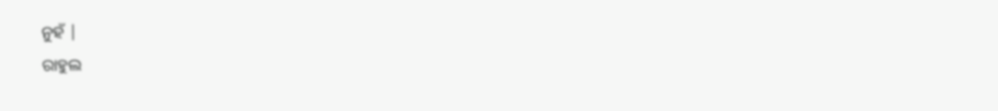ନୁହଁ |
ରାହୁଲ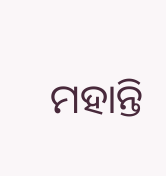ମହାନ୍ତି